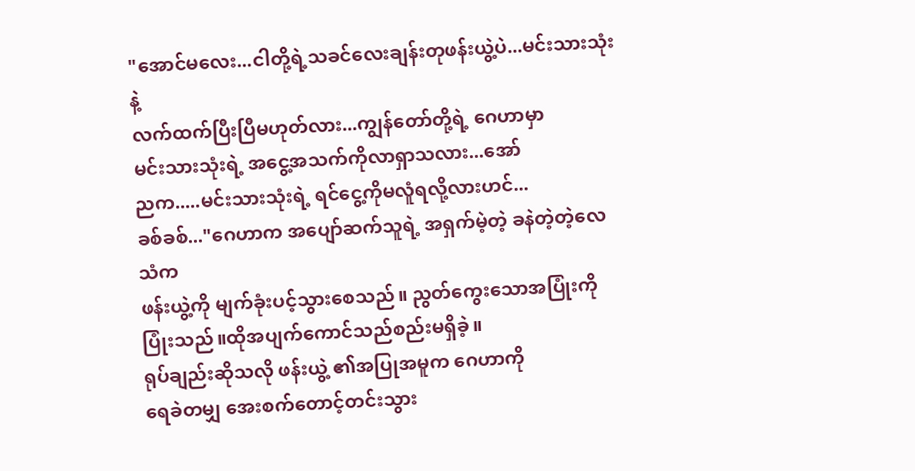"အောင်မလေး...ငါတို့ရဲ့သခင်လေးချန်းတုဖန်းယွဲ့ပဲ...မင်းသားသုံးနဲ့
လက်ထက်ပြီးပြီမဟုတ်လား...ကျွန်တော်တို့ရဲ့ ဂေဟာမှာ
မင်းသားသုံးရဲ့ အငွေ့အသက်ကိုလာရှာသလား...အော်
ညက.....မင်းသားသုံးရဲ့ ရင်ငွေ့ကိုမလူံရလို့လားဟင်...
ခစ်ခစ်..."ဂေဟာက အပျော်ဆက်သူရဲ့ အရှက်မဲ့တဲ့ ခနဲတဲ့တဲ့လေသံက
ဖန်းယွဲ့ကို မျက်ခုံးပင့်သွားစေသည်။ ညွတ်ကွေးသောအပြုံးကို
ပြုံးသည်။ထိုအပျက်ကောင်သည်စည်းမရှိခဲ့။
ရုပ်ချည်းဆိုသလို ဖန်းယွဲ့ ၏အပြုအမူက ဂေဟာကို
ရေခဲတမျှ အေးစက်တောင့်တင်းသွား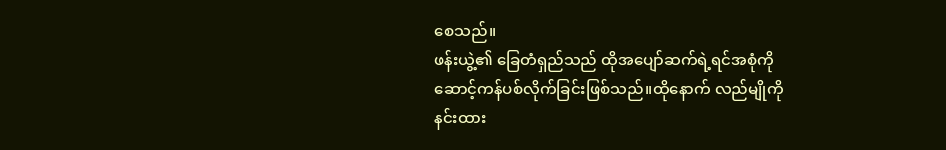စေသည်။
ဖန်းယွဲ့၏ ခြေတံရှည်သည် ထိုအပျော်ဆက်ရဲ့ရင်အစုံကို
ဆောင့်ကန်ပစ်လိုက်ခြင်းဖြစ်သည်။ထိုနောက် လည်မျိုကို
နင်းထား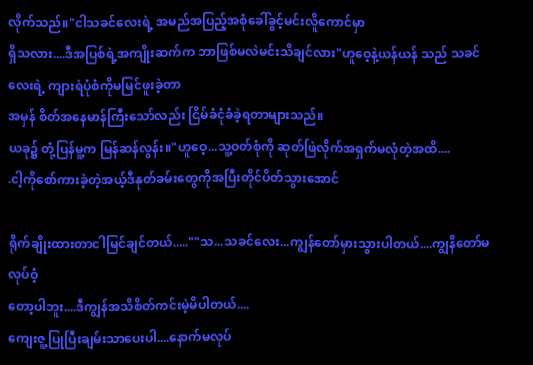လိုက်သည်။"ငါသခင်လေးရဲ့ အမည်အပြည့်အစုံခေါ်ခွင့်မင်းလိူကောင်မှာ
ရှိသလား....ဒီအပြစ်ရဲ့အကျိုးဆက်က ဘာဖြစ်မလဲမင်းသိချင်လား"ဟူဝေ့နဲ့ယန်ယန် သည် သခင်လေးရဲ့ ကျားရဲပုံစံကိုမမြင်ဖူးခဲ့တာ
အမှန် စိတ်အနေမာန်ကြီးသော်လည်း ငြိမ်ခံငုံခံခဲ့ရတာများသည်။
ယခု၌ တုံ့ပြန်မူ့က မြန်ဆန်လွန်း။"ဟူဝေ့...သူ့ဝတ်စုံကို ဆုတ်ဖြဲလိုက်အရှက်မလုံတဲ့အထိ....
.ငါ့ကိုစော်ကားခဲ့တဲ့အယ့်ဒီနုတ်ခမ်းတွေကိုအပြီးတိုင်ပိတ်သွားအောင်

ရိုက်ချိုးထားတာငါမြင်ချင်တယ်.....""သ...သခင်လေး...ကျွန်တော်မှားသွားပါတယ်....ကျွနိတော်မလုပ်ဝံ့
တော့ပါဘူး....ဒီကျွန်အသိစိတ်ကင်းမဲ့မိပါတယ်....
ကျေးဇူ့ပြုပြီးချမ်းသာပေးပါ....နောက်မလုပ်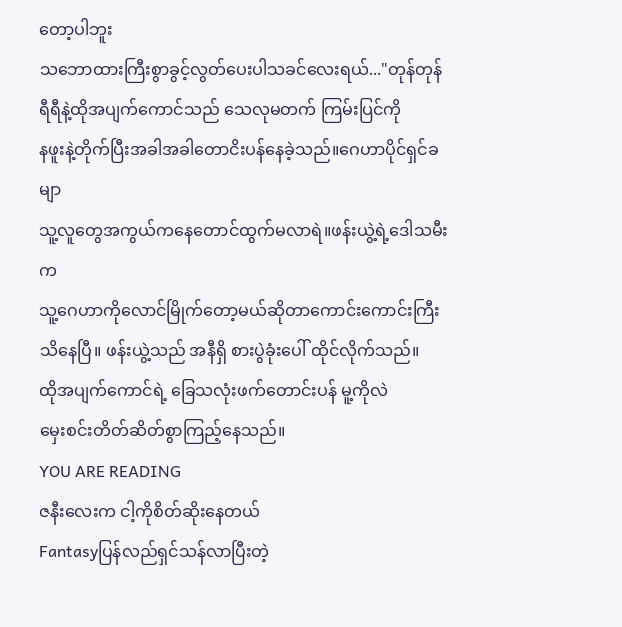တော့ပါဘူး
သဘောထားကြီးစွာခွင့်လွတ်ပေးပါသခင်လေးရယ်..."တုန်တုန်ရီရီနဲ့ထိုအပျက်ကောင်သည် သေလုမတက် ကြမ်းပြင်ကို
နဖူးနဲ့တိုက်ပြီးအခါအခါတောငိးပန်နေခဲ့သည်။ဂေဟာပိုင်ရှင်ခမျာ
သူ့လူတွေအကွယ်ကနေတောင်ထွက်မလာရဲ။ဖန်းယွဲ့ရဲ့ဒေါသမီးက
သူ့ဂေဟာကိုလောင်မြိုက်တော့မယ်ဆိုတာကောင်းကောင်းကြီး
သိနေပြီ။ ဖန်းယွဲ့သည် အနီရှိ စားပွဲခုံးပေါ် ထိုင်လိုက်သည်။
ထိုအပျက်ကောင်ရဲ့ ခြေသလုံးဖက်တောင်းပန် မူ့ကိုလဲ
မှေးစင်းတိတ်ဆိတ်စွာကြည့်နေသည်။
YOU ARE READING
ဇနီးလေးက ငါ့ကိုစိတ်ဆိုးနေတယ်
Fantasyပြန်လည်ရှင်သန်လာပြီးတဲ့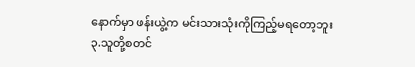နောက်မှာ ဖန်းယွဲ့က မင်းသားသုံးကိုကြည့်မရတော့ဘူး
၃.သူတို့စတင်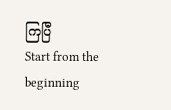ကြပြီ
Start from the beginning